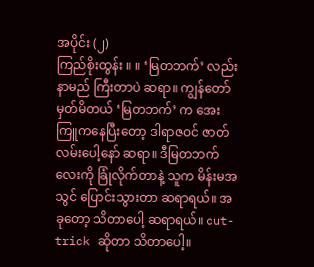အပိုင်း (၂)
ကြည်စိုးထွန်း ။ ။ ‘မြတဘက်’ လည်း နာမည် ကြီးတာပဲ ဆရာ။ ကျွန်တော် မှတ်မိတယ် ‘မြတဘက်’ က အေးကြူကနေပြီးတော့ ဒါရာဇဝင် ဇာတ်လမ်းပေါ့နော် ဆရာ။ ဒီမြတဘက်လေးကို ခြုံလိုက်တာနဲ့ သူက မိန်းမအသွင် ပြောင်းသွားတာ ဆရာရယ်။ အခုတော့ သိတာပေါ့ ဆရာရယ်။ cut-trick ဆိုတာ သိတာပေါ့။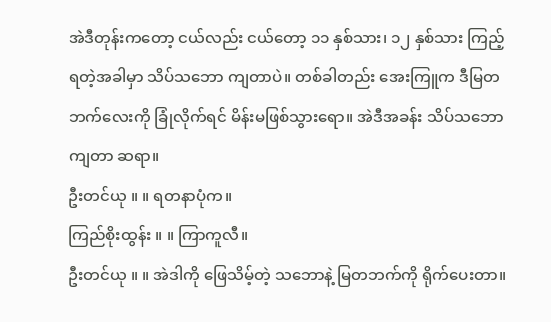အဲဒီတုန်းကတော့ ငယ်လည်း ငယ်တော့ ၁၁ နှစ်သား၊ ၁၂ နှစ်သား ကြည့် ရတဲ့အခါမှာ သိပ်သဘော ကျတာပဲ။ တစ်ခါတည်း အေးကြူက ဒီမြတဘက်လေးကို ခြုံလိုက်ရင် မိန်းမဖြစ်သွားရော။ အဲဒီအခန်း သိပ်သဘောကျတာ ဆရာ။
ဦးတင်ယု ။ ။ ရတနာပုံက။
ကြည်စိုးထွန်း ။ ။ ကြာကူလီ။
ဦးတင်ယု ။ ။ အဲဒါကို ဖြေသိမ့်တဲ့ သဘောနဲ့ မြတဘက်ကို ရိုက်ပေးတာ။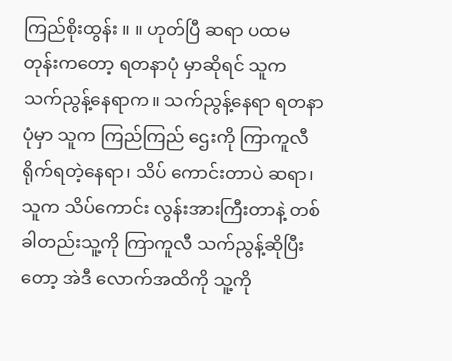ကြည်စိုးထွန်း ။ ။ ဟုတ်ပြီ ဆရာ ပထမ တုန်းကတော့ ရတနာပုံ မှာဆိုရင် သူက သက်ညွန့်နေရာက။ သက်ညွန့်နေရာ ရတနာပုံမှာ သူက ကြည်ကြည် ဌေးကို ကြာကူလီရိုက်ရတဲ့နေရာ၊ သိပ် ကောင်းတာပဲ ဆရာ၊ သူက သိပ်ကောင်း လွန်းအားကြီးတာနဲ့ တစ်ခါတည်းသူ့ကို ကြာကူလီ သက်ညွန့်ဆိုပြီးတော့ အဲဒီ လောက်အထိကို သူ့ကို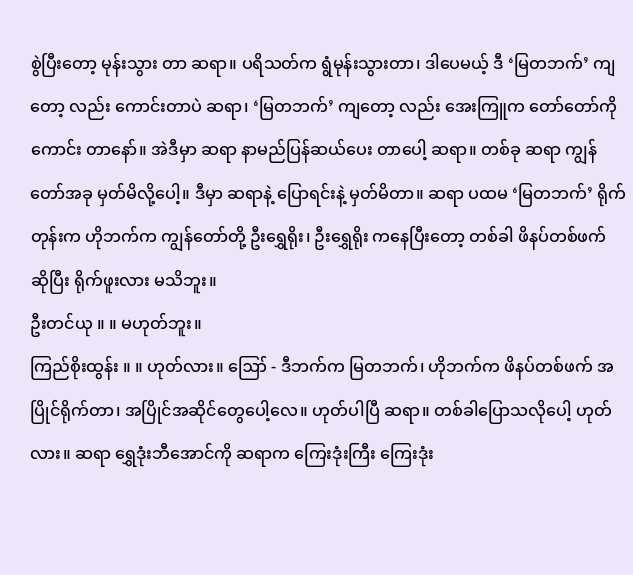စွဲပြီးတော့ မုန်းသွား တာ ဆရာ။ ပရိသတ်က ရွံမုန်းသွားတာ၊ ဒါပေမယ့် ဒီ ‘မြတဘက်’ ကျတော့ လည်း ကောင်းတာပဲ ဆရာ၊ ‘မြတဘက်’ ကျတော့ လည်း အေးကြူက တော်တော်ကို ကောင်း တာနော်။ အဲဒီမှာ ဆရာ နာမည်ပြန်ဆယ်ပေး တာပေါ့ ဆရာ။ တစ်ခု ဆရာ ကျွန်တော်အခု မှတ်မိလို့ပေါ့။ ဒီမှာ ဆရာနဲ့ ပြောရင်းနဲ့ မှတ်မိတာ။ ဆရာ ပထမ ‘မြတဘက်’ ရိုက် တုန်းက ဟိုဘက်က ကျွန်တော်တို့ ဦးရွှေရိုး၊ ဦးရွှေရိုး ကနေပြီးတော့ တစ်ခါ ဖိနပ်တစ်ဖက် ဆိုပြီး ရိုက်ဖူးလား မသိဘူး။
ဦးတင်ယု ။ ။ မဟုတ်ဘူး။
ကြည်စိုးထွန်း ။ ။ ဟုတ်လား။ ဪ - ဒီဘက်က မြတဘက်၊ ဟိုဘက်က ဖိနပ်တစ်ဖက် အပြိုင်ရိုက်တာ၊ အပြိုင်အဆိုင်တွေပေါ့လေ။ ဟုတ်ပါပြီ ဆရာ။ တစ်ခါပြောသလိုပေါ့ ဟုတ်လား။ ဆရာ ရွှေဒုံးဘီအောင်ကို ဆရာက ကြေးဒုံးကြီး ကြေးဒုံး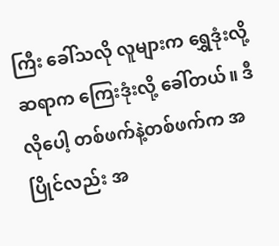ကြီး ခေါ်သလို လူများက ရွှေဒုံးလို့ ဆရာက ကြေးဒုံးလို့ ခေါ်တယ်။ ဒီလိုပေါ့ တစ်ဖက်နဲ့တစ်ဖက်က အပြိုင်လည်း အ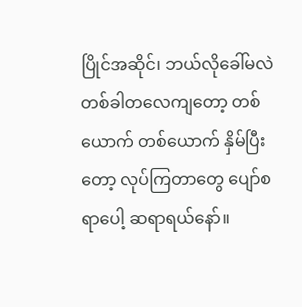ပြိုင်အဆိုင်၊ ဘယ်လိုခေါ်မလဲ တစ်ခါတလေကျတော့ တစ်ယောက် တစ်ယောက် နှိမ်ပြီးတော့ လုပ်ကြတာတွေ ပျော်စရာပေါ့ ဆရာရယ်နော်။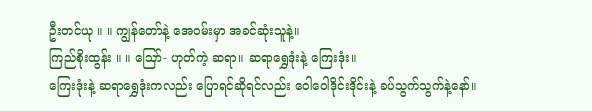ဦးတင်ယု ။ ။ ကျွန်တော်နဲ့ အေဝမ်းမှာ အခင်ဆုံးသူနဲ့။
ကြည်စိုးထွန်း ။ ။ ဪ- ဟုတ်ကဲ့ ဆရာ။ ဆရာရွှေဒုံးနဲ့ ကြေးဒုံး။
ကြေးဒုံးနဲ့ ဆရာရွှေဒုံးကလည်း ပြောရင်ဆိုရင်လည်း ဝေါဝေါဒိုင်းဒိုင်းနဲ့ ခပ်သွက်သွက်နဲ့နော်။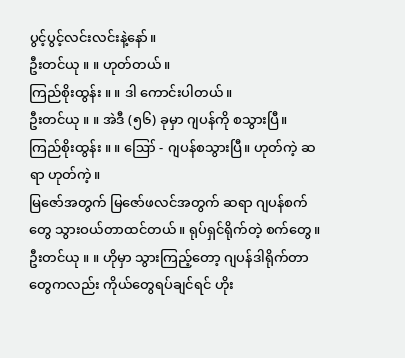ပွင့်ပွင့်လင်းလင်းနဲ့နော်။
ဦးတင်ယု ။ ။ ဟုတ်တယ်။
ကြည်စိုးထွန်း ။ ။ ဒါ ကောင်းပါတယ်။
ဦးတင်ယု ။ ။ အဲဒီ (၅၆) ခုမှာ ဂျပန်ကို စသွားပြီ။
ကြည်စိုးထွန်း ။ ။ ဪ - ဂျပန်စသွားပြီ။ ဟုတ်ကဲ့ ဆရာ ဟုတ်ကဲ့။
မြဇော်အတွက် မြဇော်ဖလင်အတွက် ဆရာ ဂျပန်စက်တွေ သွားဝယ်တာထင်တယ်။ ရုပ်ရှင်ရိုက်တဲ့ စက်တွေ။
ဦးတင်ယု ။ ။ ဟိုမှာ သွားကြည့်တော့ ဂျပန်ဒါရိုက်တာတွေကလည်း ကိုယ်တွေရပ်ချင်ရင် ဟိုး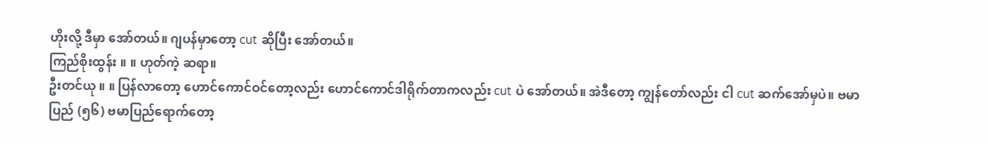ဟိုးလို့ ဒီမှာ အော်တယ်။ ဂျပန်မှာတော့ cut ဆိုပြီး အော်တယ်။
ကြည်စိုးထွန်း ။ ။ ဟုတ်ကဲ့ ဆရာ။
ဦးတင်ယု ။ ။ ပြန်လာတော့ ဟောင်ကောင်ဝင်တော့လည်း ဟောင်ကောင်ဒါရိုက်တာကလည်း cut ပဲ အော်တယ်။ အဲဒီတော့ ကျွန်တော်လည်း ငါ cut ဆက်အော်မှပဲ။ ဗမာပြည် (၅၆) ဗမာပြည်ရောက်တော့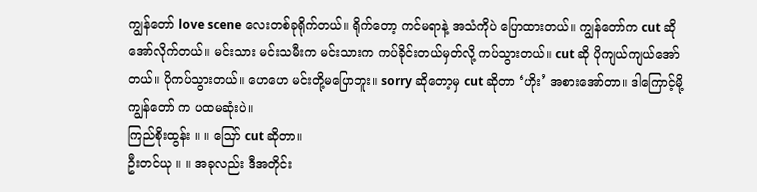ကျွန်တော် love scene လေးတစ်ခုရိုက်တယ်။ ရိုက်တော့ ကင်မရာနဲ့ အသံကိုပဲ ပြောထားတယ်။ ကျွန်တော်က cut ဆိုအော်လိုက်တယ်။ မင်းသား မင်းသမီးက မင်းသားက ကပ်ခိုင်းတယ်မှတ်လို့ ကပ်သွားတယ်။ cut ဆို ပိုကျယ်ကျယ်အော်တယ်။ ပိုကပ်သွားတယ်။ ဟေဟေ မင်းတို့မပြောဘူး။ sorry ဆိုတော့မှ cut ဆိုတာ ‘ဟိုး’ အစားအော်တာ။ ဒါကြောင့်မို့ ကျွန်တော် က ပထမဆုံးပဲ။
ကြည်စိုးထွန်း ။ ။ ဪ cut ဆိုတာ။
ဦးတင်ယု ။ ။ အခုလည်း ဒီအတိုင်း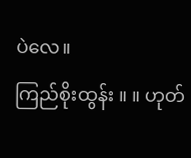ပဲလေ။
ကြည်စိုးထွန်း ။ ။ ဟုတ်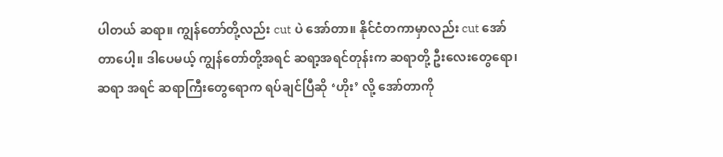ပါတယ် ဆရာ။ ကျွန်တော်တို့လည်း cut ပဲ အော်တာ။ နိုင်ငံတကာမှာလည်း cut အော် တာပေါ့။ ဒါပေမယ့် ကျွန်တော်တို့အရင် ဆရာ့အရင်တုန်းက ဆရာတို့ ဦးလေးတွေရော၊ ဆရာ အရင် ဆရာကြီးတွေရောက ရပ်ချင်ပြီဆို ‘ဟိုး’ လို့ အော်တာကို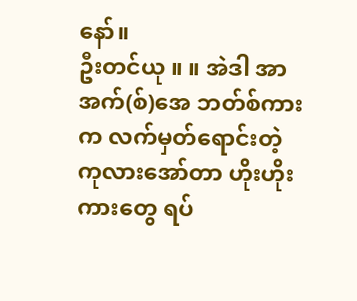နော်။
ဦးတင်ယု ။ ။ အဲဒါ အာအက်(စ်)အေ ဘတ်စ်ကားက လက်မှတ်ရောင်းတဲ့ ကုလားအော်တာ ဟိုးဟိုး ကားတွေ ရပ်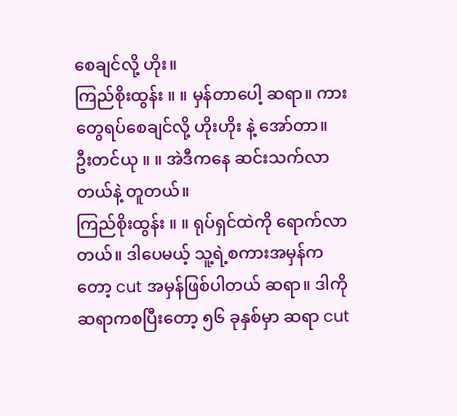စေချင်လို့ ဟိုး။
ကြည်စိုးထွန်း ။ ။ မှန်တာပေါ့ ဆရာ။ ကား တွေရပ်စေချင်လို့ ဟိုးဟိုး နဲ့ အော်တာ။
ဦးတင်ယု ။ ။ အဲဒီကနေ ဆင်းသက်လာတယ်နဲ့ တူတယ်။
ကြည်စိုးထွန်း ။ ။ ရုပ်ရှင်ထဲကို ရောက်လာတယ်။ ဒါပေမယ့် သူ့ရဲ့စကားအမှန်ကတော့ cut အမှန်ဖြစ်ပါတယ် ဆရာ။ ဒါကို ဆရာကစပြီးတော့ ၅၆ ခုနှစ်မှာ ဆရာ cut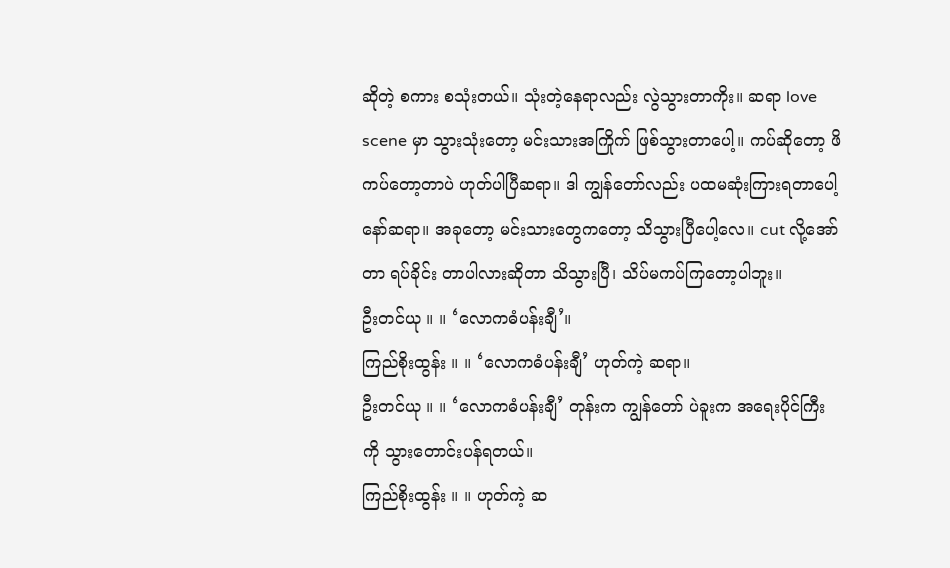ဆိုတဲ့ စကား စသုံးတယ်။ သုံးတဲ့နေရာလည်း လွဲသွားတာကိုး။ ဆရာ love scene မှာ သွားသုံးတော့ မင်းသားအကြိုက် ဖြစ်သွားတာပေါ့။ ကပ်ဆိုတော့ ဖိကပ်တော့တာပဲ ဟုတ်ပါပြီဆရာ။ ဒါ ကျွန်တော်လည်း ပထမဆုံးကြားရတာပေါ့နော်ဆရာ။ အခုတော့ မင်းသားတွေကတော့ သိသွားပြီပေါ့လေ။ cut လို့အော်တာ ရပ်ခိုင်း တာပါလားဆိုတာ သိသွားပြီ၊ သိပ်မကပ်ကြတော့ပါဘူး။
ဦးတင်ယု ။ ။ ‘လောကဓံပန်းချီ’။
ကြည်စိုးထွန်း ။ ။ ‘လောကဓံပန်းချီ’ ဟုတ်ကဲ့ ဆရာ။
ဦးတင်ယု ။ ။ ‘လောကဓံပန်းချီ’ တုန်းက ကျွန်တော် ပဲခူးက အရေးပိုင်ကြီးကို သွားတောင်းပန်ရတယ်။
ကြည်စိုးထွန်း ။ ။ ဟုတ်ကဲ့ ဆ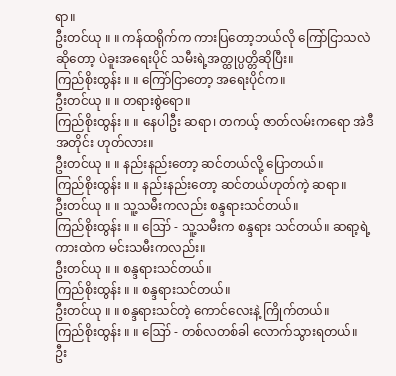ရာ။
ဦးတင်ယု ။ ။ ကန်ထရိုက်က ကားပြတော့ဘယ်လို ကြော်ငြာသလဲဆိုတော့ ပဲခူးအရေးပိုင် သမီးရဲ့အတ္ထုပ္ပတ္တိဆိုပြီး။
ကြည်စိုးထွန်း ။ ။ ကြော်ငြာတော့ အရေးပိုင်က။
ဦးတင်ယု ။ ။ တရားစွဲရော။
ကြည်စိုးထွန်း ။ ။ နေပါဦး ဆရာ၊ တကယ့် ဇာတ်လမ်းကရော အဲဒီအတိုင်း ဟုတ်လား။
ဦးတင်ယု ။ ။ နည်းနည်းတော့ ဆင်တယ်လို့ ပြောတယ်။
ကြည်စိုးထွန်း ။ ။ နည်းနည်းတော့ ဆင်တယ်ဟုတ်ကဲ့ ဆရာ။
ဦးတင်ယု ။ ။ သူ့သမီးကလည်း စန္ဒရားသင်တယ်။
ကြည်စိုးထွန်း ။ ။ ဪ - သူ့သမီးက စန္ဒရား သင်တယ်။ ဆရာ့ရဲ့ ကားထဲက မင်းသမီးကလည်း။
ဦးတင်ယု ။ ။ စန္ဒရားသင်တယ်။
ကြည်စိုးထွန်း ။ ။ စန္ဒရားသင်တယ်။
ဦးတင်ယု ။ ။ စန္ဒရားသင်တဲ့ ကောင်လေးနဲ့ ကြိုက်တယ်။
ကြည်စိုးထွန်း ။ ။ ဪ - တစ်လတစ်ခါ လောက်သွားရတယ်။
ဦး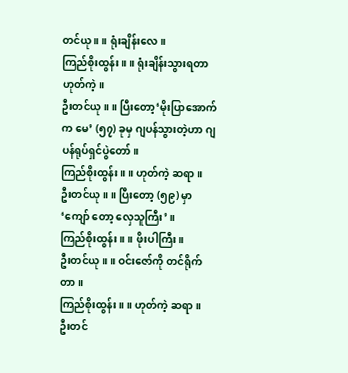တင်ယု ။ ။ ရုံးချိန်းလေ။
ကြည်စိုးထွန်း ။ ။ ရုံးချိန်းသွားရတာ ဟုတ်ကဲ့။
ဦးတင်ယု ။ ။ ပြီးတော့‘မိုးပြာအောက် က မေ’ (၅၇) ခုမှ ဂျပန်သွားတဲ့ဟာ ဂျပန်ရုပ်ရှင်ပွဲတော်။
ကြည်စိုးထွန်း ။ ။ ဟုတ်ကဲ့ ဆရာ။
ဦးတင်ယု ။ ။ ပြီးတော့ (၅၉) မှာ ‘ကျော် တော့ လှေသူကြီး’။
ကြည်စိုးထွန်း ။ ။ ဖိုးပါကြီး။
ဦးတင်ယု ။ ။ ဝင်းဇော်ကို တင်ရိုက်တာ။
ကြည်စိုးထွန်း ။ ။ ဟုတ်ကဲ့ ဆရာ။
ဦးတင်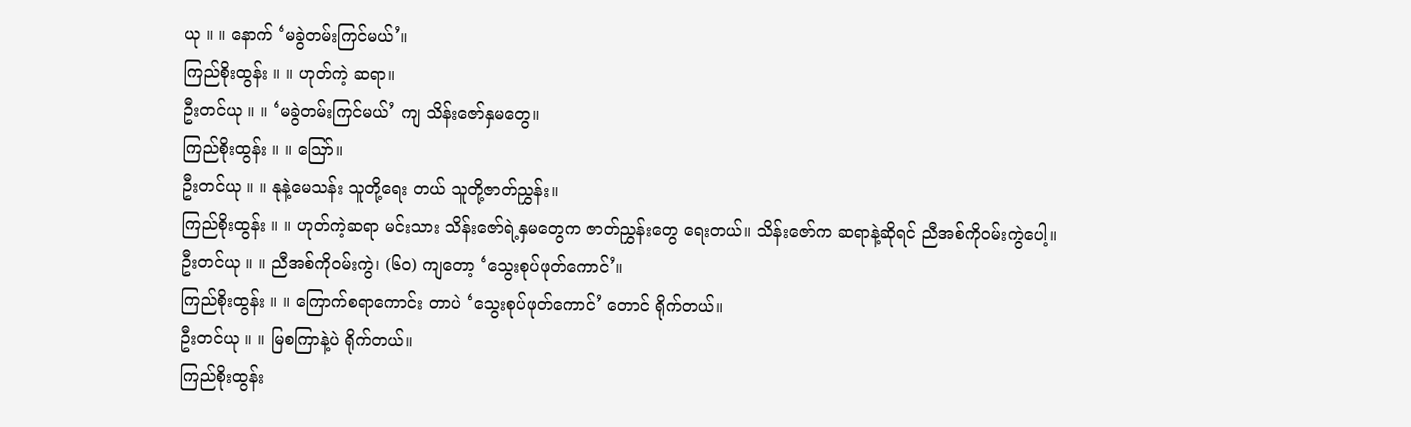ယု ။ ။ နောက် ‘မခွဲတမ်းကြင်မယ်’။
ကြည်စိုးထွန်း ။ ။ ဟုတ်ကဲ့ ဆရာ။
ဦးတင်ယု ။ ။ ‘မခွဲတမ်းကြင်မယ်’ ကျ သိန်းဇော်နှမတွေ။
ကြည်စိုးထွန်း ။ ။ ဪ။
ဦးတင်ယု ။ ။ နုနဲ့မေသန်း သူတို့ရေး တယ် သူတို့ဇာတ်ညွှန်း။
ကြည်စိုးထွန်း ။ ။ ဟုတ်ကဲ့ဆရာ မင်းသား သိန်းဇော်ရဲ့နှမတွေက ဇာတ်ညွှန်းတွေ ရေးတယ်။ သိန်းဇော်က ဆရာနဲ့ဆိုရင် ညီအစ်ကိုဝမ်းကွဲပေါ့။
ဦးတင်ယု ။ ။ ညီအစ်ကိုဝမ်းကွဲ၊ (၆၀) ကျတော့ ‘သွေးစုပ်ဖုတ်ကောင်’။
ကြည်စိုးထွန်း ။ ။ ကြောက်စရာကောင်း တာပဲ ‘သွေးစုပ်ဖုတ်ကောင်’ တောင် ရိုက်တယ်။
ဦးတင်ယု ။ ။ မြစကြာနဲ့ပဲ ရိုက်တယ်။
ကြည်စိုးထွန်း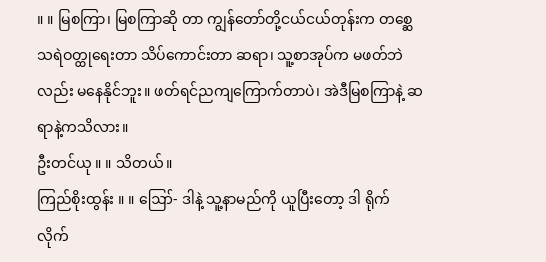။ ။ မြစကြာ၊ မြစကြာဆို တာ ကျွန်တော်တို့ငယ်ငယ်တုန်းက တစ္ဆေသရဲဝတ္ထုရေးတာ သိပ်ကောင်းတာ ဆရာ၊ သူ့စာအုပ်က မဖတ်ဘဲလည်း မနေနိုင်ဘူး။ ဖတ်ရင်ညကျကြောက်တာပဲ၊ အဲဒီမြစကြာနဲ့ ဆရာနဲ့ကသိလား။
ဦးတင်ယု ။ ။ သိတယ်။
ကြည်စိုးထွန်း ။ ။ ဪ- ဒါနဲ့ သူ့နာမည်ကို ယူပြီးတော့ ဒါ ရိုက် လိုက်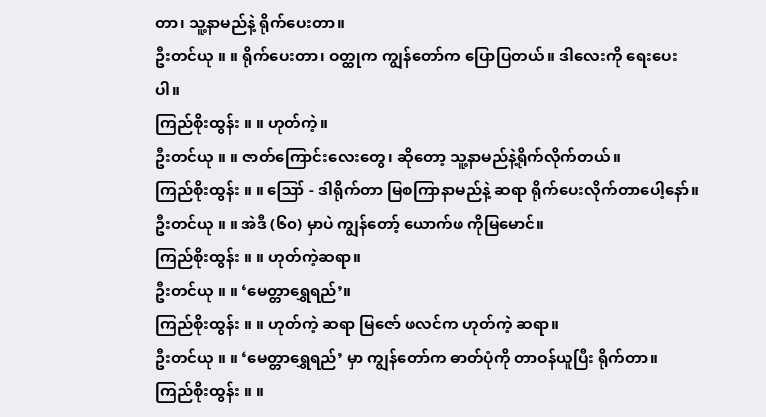တာ၊ သူ့နာမည်နဲ့ ရိုက်ပေးတာ။
ဦးတင်ယု ။ ။ ရိုက်ပေးတာ၊ ဝတ္ထုက ကျွန်တော်က ပြောပြတယ်။ ဒါလေးကို ရေးပေးပါ။
ကြည်စိုးထွန်း ။ ။ ဟုတ်ကဲ့။
ဦးတင်ယု ။ ။ ဇာတ်ကြောင်းလေးတွေ၊ ဆိုတော့ သူ့နာမည်နဲ့ရိုက်လိုက်တယ်။
ကြည်စိုးထွန်း ။ ။ ဪ - ဒါရိုက်တာ မြစကြာနာမည်နဲ့ ဆရာ ရိုက်ပေးလိုက်တာပေါ့နော်။
ဦးတင်ယု ။ ။ အဲဒီ (၆၀) မှာပဲ ကျွန်တော့် ယောက်ဖ ကိုမြမောင်။
ကြည်စိုးထွန်း ။ ။ ဟုတ်ကဲ့ဆရာ။
ဦးတင်ယု ။ ။ ‘မေတ္တာရွှေရည်’။
ကြည်စိုးထွန်း ။ ။ ဟုတ်ကဲ့ ဆရာ မြဇော် ဖလင်က ဟုတ်ကဲ့ ဆရာ။
ဦးတင်ယု ။ ။ ‘မေတ္တာရွှေရည်’ မှာ ကျွန်တော်က ဓာတ်ပုံကို တာဝန်ယူပြီး ရိုက်တာ။
ကြည်စိုးထွန်း ။ ။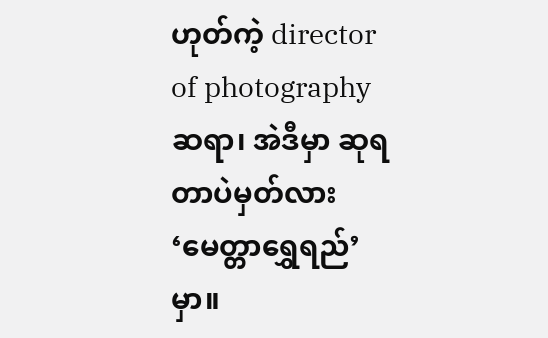ဟုတ်ကဲ့ director of photography ဆရာ၊ အဲဒီမှာ ဆုရတာပဲမှတ်လား ‘မေတ္တာရွှေရည်’ မှာ။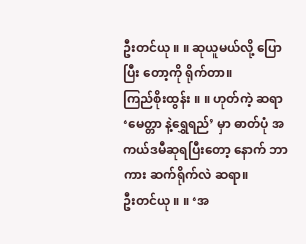ဦးတင်ယု ။ ။ ဆုယူမယ်လို့ ပြောပြီး တော့ကို ရိုက်တာ။
ကြည်စိုးထွန်း ။ ။ ဟုတ်ကဲ့ ဆရာ ‘မေတ္တာ နဲ့ရွှေရည်’ မှာ ဓာတ်ပုံ အကယ်ဒမီဆုရပြီးတော့ နောက် ဘာကား ဆက်ရိုက်လဲ ဆရာ။
ဦးတင်ယု ။ ။ ‘အ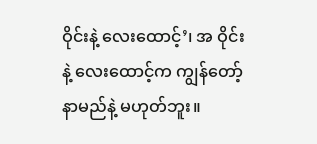ဝိုင်းနဲ့ လေးထောင့်’၊ အ ဝိုင်းနဲ့ လေးထောင့်က ကျွန်တော့်နာမည်နဲ့ မဟုတ်ဘူး။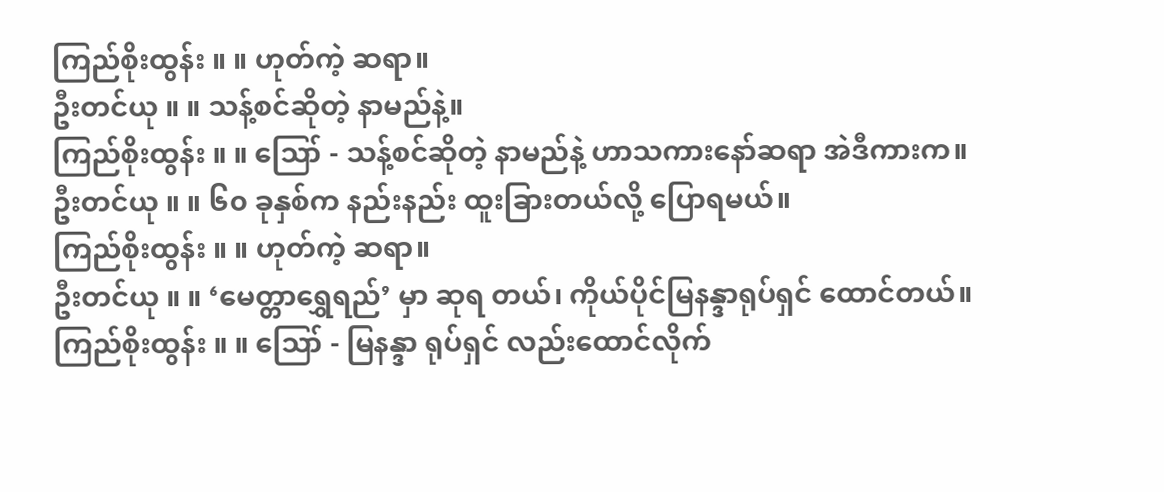ကြည်စိုးထွန်း ။ ။ ဟုတ်ကဲ့ ဆရာ။
ဦးတင်ယု ။ ။ သန့်စင်ဆိုတဲ့ နာမည်နဲ့။
ကြည်စိုးထွန်း ။ ။ ဪ - သန့်စင်ဆိုတဲ့ နာမည်နဲ့ ဟာသကားနော်ဆရာ အဲဒီကားက။
ဦးတင်ယု ။ ။ ၆၀ ခုနှစ်က နည်းနည်း ထူးခြားတယ်လို့ ပြောရမယ်။
ကြည်စိုးထွန်း ။ ။ ဟုတ်ကဲ့ ဆရာ။
ဦးတင်ယု ။ ။ ‘မေတ္တာရွှေရည်’ မှာ ဆုရ တယ်၊ ကိုယ်ပိုင်မြနန္ဒာရုပ်ရှင် ထောင်တယ်။
ကြည်စိုးထွန်း ။ ။ ဪ - မြနန္ဒာ ရုပ်ရှင် လည်းထောင်လိုက်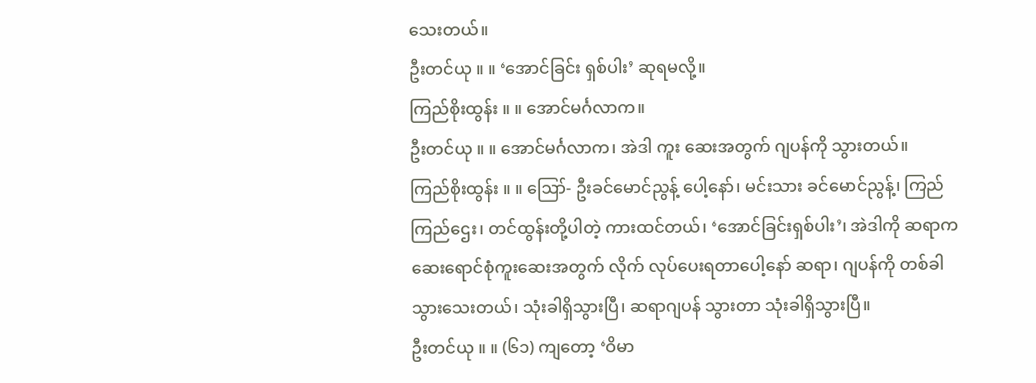သေးတယ်။
ဦးတင်ယု ။ ။ ‘အောင်ခြင်း ရှစ်ပါး’ ဆုရမလို့။
ကြည်စိုးထွန်း ။ ။ အောင်မင်္ဂလာက။
ဦးတင်ယု ။ ။ အောင်မင်္ဂလာက၊ အဲဒါ ကူး ဆေးအတွက် ဂျပန်ကို သွားတယ်။
ကြည်စိုးထွန်း ။ ။ ဪ- ဦးခင်မောင်ညွန့် ပေါ့နော်၊ မင်းသား ခင်မောင်ညွန့်၊ ကြည်ကြည်ဌေး၊ တင်ထွန်းတို့ပါတဲ့ ကားထင်တယ်၊ ‘အောင်ခြင်းရှစ်ပါး’၊ အဲဒါကို ဆရာက ဆေးရောင်စုံကူးဆေးအတွက် လိုက် လုပ်ပေးရတာပေါ့နော် ဆရာ၊ ဂျပန်ကို တစ်ခါ သွားသေးတယ်၊ သုံးခါရှိသွားပြီ၊ ဆရာဂျပန် သွားတာ သုံးခါရှိသွားပြီ။
ဦးတင်ယု ။ ။ (၆၁) ကျတော့ ‘ဝိမာ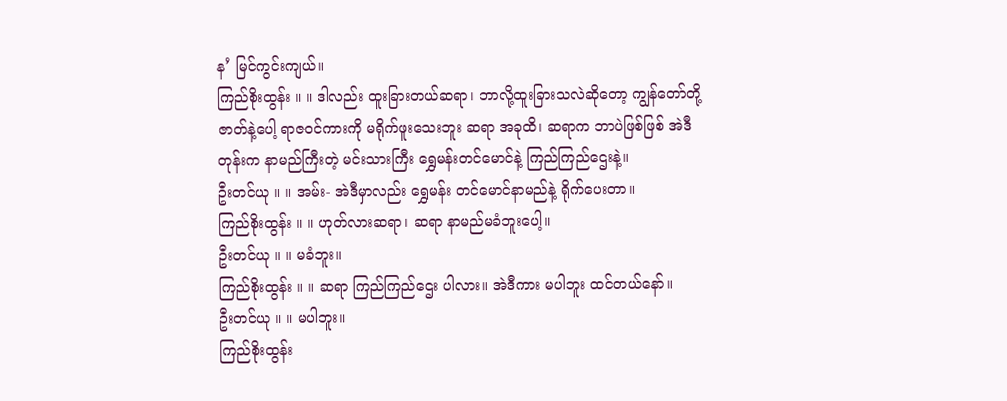န’ မြင်ကွင်းကျယ်။
ကြည်စိုးထွန်း ။ ။ ဒါလည်း ထူးခြားတယ်ဆရာ၊ ဘာလို့ထူးခြားသလဲဆိုတော့ ကျွန်တော်တို့ဇာတ်နဲ့ပေါ့ ရာဇဝင်ကားကို မရိုက်ဖူးသေးဘူး ဆရာ အခုထိ၊ ဆရာက ဘာပဲဖြစ်ဖြစ် အဲဒီတုန်းက နာမည်ကြီးတဲ့ မင်းသားကြီး ရွှေမန်းတင်မောင်နဲ့ ကြည်ကြည်ဌေးနဲ့။
ဦးတင်ယု ။ ။ အမ်း- အဲဒီမှာလည်း ရွှေမန်း တင်မောင်နာမည်နဲ့ ရိုက်ပေးတာ။
ကြည်စိုးထွန်း ။ ။ ဟုတ်လားဆရာ၊ ဆရာ နာမည်မခံဘူးပေါ့။
ဦးတင်ယု ။ ။ မခံဘူး။
ကြည်စိုးထွန်း ။ ။ ဆရာ ကြည်ကြည်ဌေး ပါလား။ အဲဒီကား မပါဘူး ထင်တယ်နော်။
ဦးတင်ယု ။ ။ မပါဘူး။
ကြည်စိုးထွန်း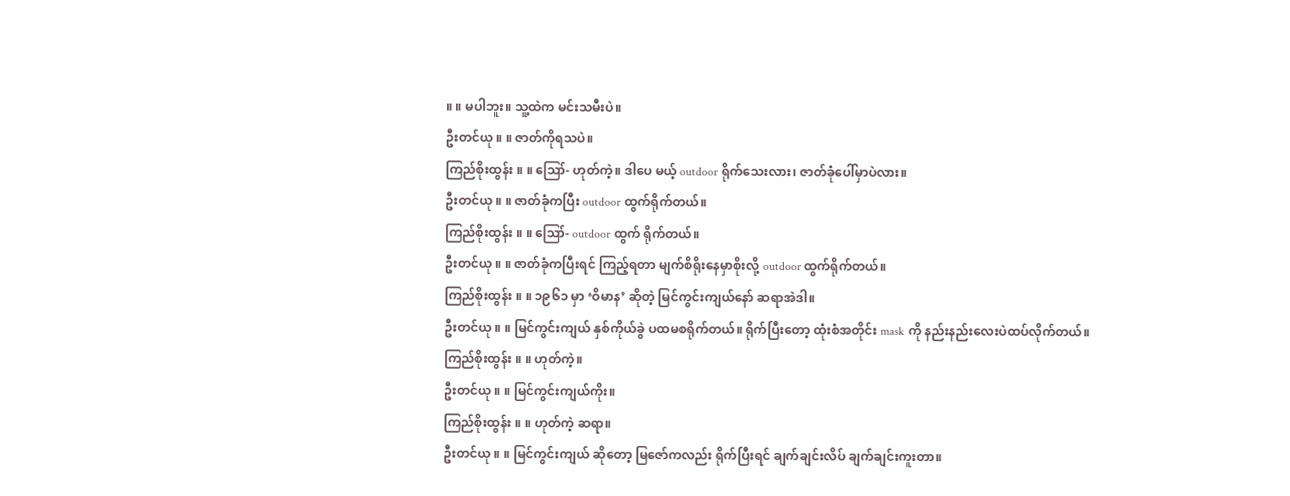။ ။ မပါဘူး။ သူ့ထဲက မင်းသမီးပဲ။
ဦးတင်ယု ။ ။ ဇာတ်ကိုရသပဲ။
ကြည်စိုးထွန်း ။ ။ ဪ- ဟုတ်ကဲ့။ ဒါပေ မယ့် outdoor ရိုက်သေးလား၊ ဇာတ်ခုံပေါ်မှာပဲလား။
ဦးတင်ယု ။ ။ ဇာတ်ခုံကပြီး outdoor ထွက်ရိုက်တယ်။
ကြည်စိုးထွန်း ။ ။ ဪ- outdoor ထွက် ရိုက်တယ်။
ဦးတင်ယု ။ ။ ဇာတ်ခုံကပြီးရင် ကြည့်ရတာ မျက်စိရိုးနေမှာစိုးလို့ outdoor ထွက်ရိုက်တယ်။
ကြည်စိုးထွန်း ။ ။ ၁၉၆၁ မှာ ‘ဝိမာန’ ဆိုတဲ့ မြင်ကွင်းကျယ်နော် ဆရာအဲဒါ။
ဦးတင်ယု ။ ။ မြင်ကွင်းကျယ် နှစ်ကိုယ်ခွဲ ပထမစရိုက်တယ်။ ရိုက်ပြီးတော့ ထုံးစံအတိုင်း mask ကို နည်းနည်းလေးပဲထပ်လိုက်တယ်။
ကြည်စိုးထွန်း ။ ။ ဟုတ်ကဲ့။
ဦးတင်ယု ။ ။ မြင်ကွင်းကျယ်ကိုး။
ကြည်စိုးထွန်း ။ ။ ဟုတ်ကဲ့ ဆရာ။
ဦးတင်ယု ။ ။ မြင်ကွင်းကျယ် ဆိုတော့ မြဇော်ကလည်း ရိုက်ပြီးရင် ချက်ချင်းလိပ် ချက်ချင်းကူးတာ။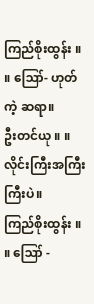ကြည်စိုးထွန်း ။ ။ ဪ- ဟုတ်ကဲ့ ဆရာ။
ဦးတင်ယု ။ ။ လိုင်းကြီးအကြီးကြီးပဲ။
ကြည်စိုးထွန်း ။ ။ ဪ -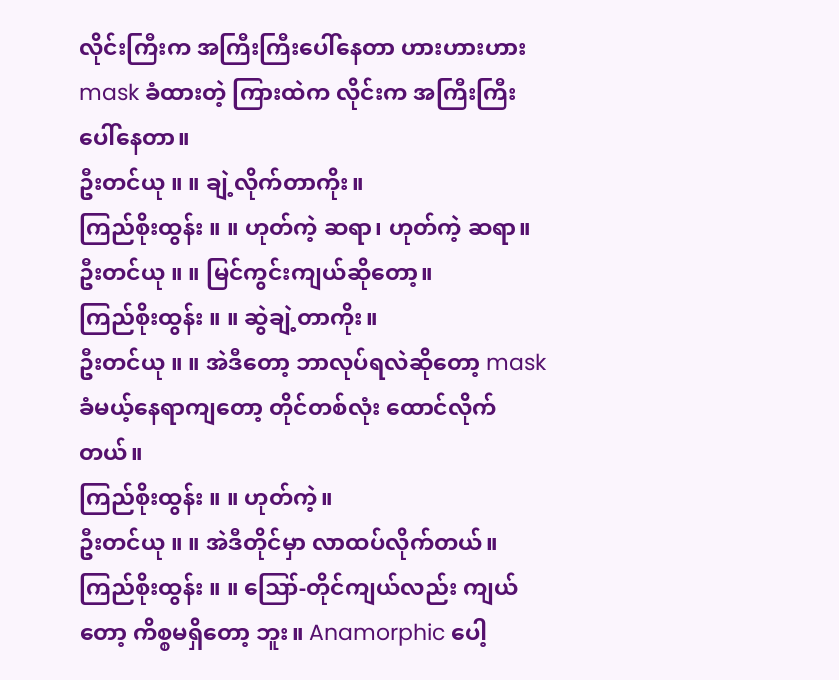လိုင်းကြီးက အကြီးကြီးပေါ်နေတာ ဟားဟားဟား mask ခံထားတဲ့ ကြားထဲက လိုင်းက အကြီးကြီးပေါ်နေတာ။
ဦးတင်ယု ။ ။ ချဲ့လိုက်တာကိုး။
ကြည်စိုးထွန်း ။ ။ ဟုတ်ကဲ့ ဆရာ၊ ဟုတ်ကဲ့ ဆရာ။
ဦးတင်ယု ။ ။ မြင်ကွင်းကျယ်ဆိုတော့။
ကြည်စိုးထွန်း ။ ။ ဆွဲချဲ့တာကိုး။
ဦးတင်ယု ။ ။ အဲဒီတော့ ဘာလုပ်ရလဲဆိုတော့ mask ခံမယ့်နေရာကျတော့ တိုင်တစ်လုံး ထောင်လိုက်တယ်။
ကြည်စိုးထွန်း ။ ။ ဟုတ်ကဲ့။
ဦးတင်ယု ။ ။ အဲဒီတိုင်မှာ လာထပ်လိုက်တယ်။
ကြည်စိုးထွန်း ။ ။ ဪ-တိုင်ကျယ်လည်း ကျယ်တော့ ကိစ္စမရှိတော့ ဘူး။ Anamorphic ပေါ့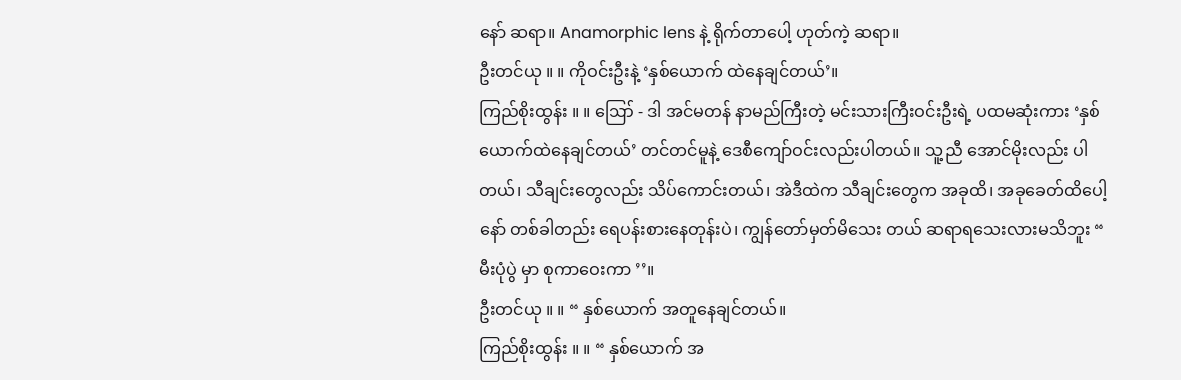နော် ဆရာ။ Anamorphic lens နဲ့ ရိုက်တာပေါ့ ဟုတ်ကဲ့ ဆရာ။
ဦးတင်ယု ။ ။ ကိုဝင်းဦးနဲ့ ‘နှစ်ယောက် ထဲနေချင်တယ်’။
ကြည်စိုးထွန်း ။ ။ ဪ - ဒါ အင်မတန် နာမည်ကြီးတဲ့ မင်းသားကြီးဝင်းဦးရဲ့ ပထမဆုံးကား ‘နှစ် ယောက်ထဲနေချင်တယ်’ တင်တင်မူနဲ့ ဒေစီကျော်ဝင်းလည်းပါတယ်။ သူ့ညီ အောင်မိုးလည်း ပါတယ်၊ သီချင်းတွေလည်း သိပ်ကောင်းတယ်၊ အဲဒီထဲက သီချင်းတွေက အခုထိ၊ အခုခေတ်ထိပေါ့နော် တစ်ခါတည်း ရေပန်းစားနေတုန်းပဲ၊ ကျွန်တော်မှတ်မိသေး တယ် ဆရာရသေးလားမသိဘူး “ မီးပုံပွဲ မှာ စုကာဝေးကာ ’’။
ဦးတင်ယု ။ ။ “ နှစ်ယောက် အတူနေချင်တယ်။
ကြည်စိုးထွန်း ။ ။ “ နှစ်ယောက် အ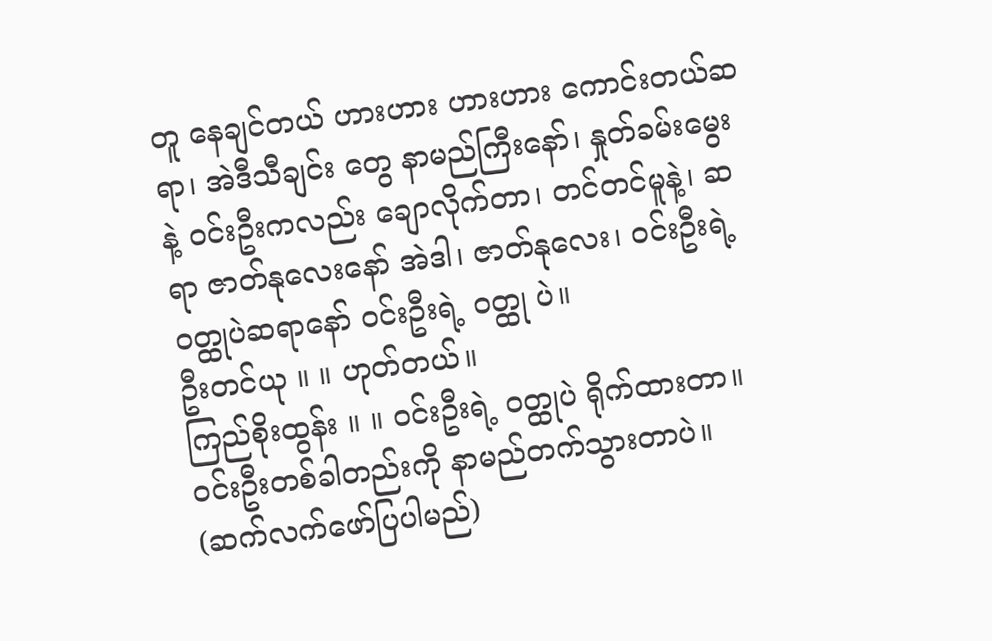တူ နေချင်တယ် ဟားဟား ဟားဟား ကောင်းတယ်ဆရာ၊ အဲဒီသီချင်း တွေ နာမည်ကြီးနော်၊ နှုတ်ခမ်းမွေးနဲ့ ဝင်းဦးကလည်း ချောလိုက်တာ၊ တင်တင်မူနဲ့၊ ဆရာ ဇာတ်နုလေးနော် အဲဒါ၊ ဇာတ်နုလေး၊ ဝင်းဦးရဲ့ ဝတ္ထုပဲဆရာနော် ဝင်းဦးရဲ့ ဝတ္ထု ပဲ။
ဦးတင်ယု ။ ။ ဟုတ်တယ်။
ကြည်စိုးထွန်း ။ ။ ဝင်းဦးရဲ့ ဝတ္ထုပဲ ရိုက်ထားတာ။ ဝင်းဦးတစ်ခါတည်းကို နာမည်တက်သွားတာပဲ။
(ဆက်လက်ဖော်ပြပါမည်)